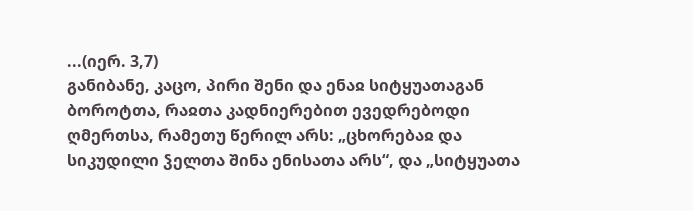...(იერ. 3,7)
განიბანე, კაცო, პირი შენი და ენაჲ სიტყუათაგან ბოროტთა, რაჲთა კადნიერებით ევედრებოდი ღმერთსა, რამეთუ წერილ არს: „ცხორებაჲ და სიკუდილი ჴელთა შინა ენისათა არს“, და „სიტყუათა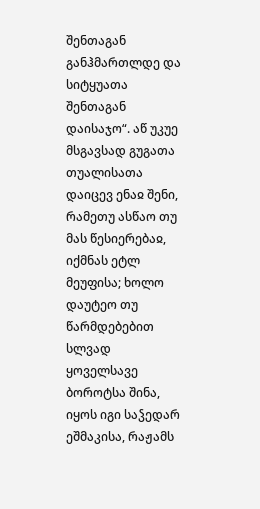შენთაგან განჰმართლდე და სიტყუათა შენთაგან დაისაჯო“. აწ უკუე მსგავსად გუგათა თუალისათა დაიცევ ენაჲ შენი, რამეთუ ასწაო თუ მას წესიერებაჲ, იქმნას ეტლ მეუფისა; ხოლო დაუტეო თუ წარმდებებით სლვად ყოველსავე ბოროტსა შინა, იყოს იგი საჴედარ ეშმაკისა, რაჟამს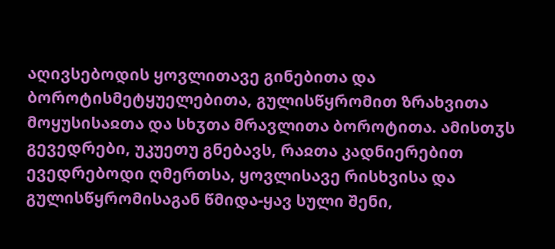აღივსებოდის ყოვლითავე გინებითა და ბოროტისმეტყუელებითა, გულისწყრომით ზრახვითა მოყუსისაჲთა და სხჳთა მრავლითა ბოროტითა. ამისთჳს გევედრები, უკუეთუ გნებავს, რაჲთა კადნიერებით ევედრებოდი ღმერთსა, ყოვლისავე რისხვისა და გულისწყრომისაგან წმიდა-ყავ სული შენი,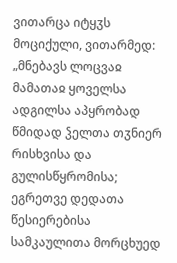ვითარცა იტყჳს მოციქული, ვითარმედ: „მნებავს ლოცვაჲ მამათაჲ ყოველსა ადგილსა აპყრობად წმიდად ჴელთა თჳნიერ რისხვისა და გულისწყრომისა; ეგრეთვე დედათა წესიერებისა სამკაულითა მორცხუედ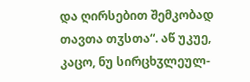და ღირსებით შემკობად თავთა თჳსთა“. აწ უკუე, კაცო, ნუ სირცხჳლეულ-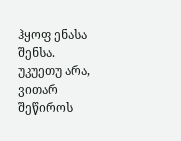ჰყოფ ენასა შენსა. უკუეთუ არა, ვითარ შეწიროს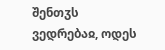შენთჳს ვედრებაჲ, ოდეს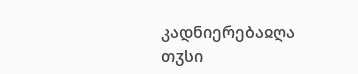კადნიერებაჲღა თჳსი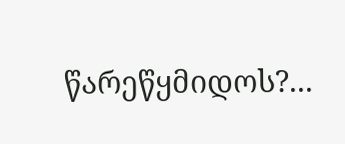წარეწყმიდოს?...